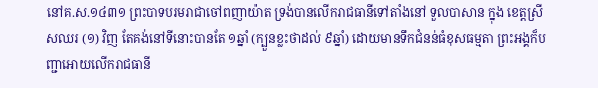នៅគ.ស.១៤៣១ ព្រះបាទបរមរាជាចៅពញាយ៉ាត ទ្រង់បានលើករាជធានីទៅតាំងនៅ ទួលបាសាន ក្នុង ខេត្តស្រីសឈរ (១) វិញ តែគង់នៅទីនោះបានតែ ១ឆ្នាំ (ក្បួនខ្លះថាដល់ ៩ឆ្នាំ) ដោយមានទឹកជំនន់ធំខុសធម្មតា ព្រះអង្គក៏បញ្ជាអោយលើករាជធានី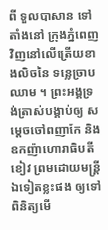ពី ទួលបាសាន ទៅតាំងនៅ ក្រុងភ្នំពេញ វិញនៅលើត្រើយខាងលិចនៃ ទន្លេច្រាបឈាម ។ ព្រះអង្គទ្រង់ត្រាស់បង្គាប់ឲ្យ សម្ដេចចៅពញាកែ និងឧកញ៉ាហោរាធិបតីខៀវ ព្រមដោយមន្ត្រីឯទៀតខ្លះផង ឲ្យទៅពិនិត្យមើ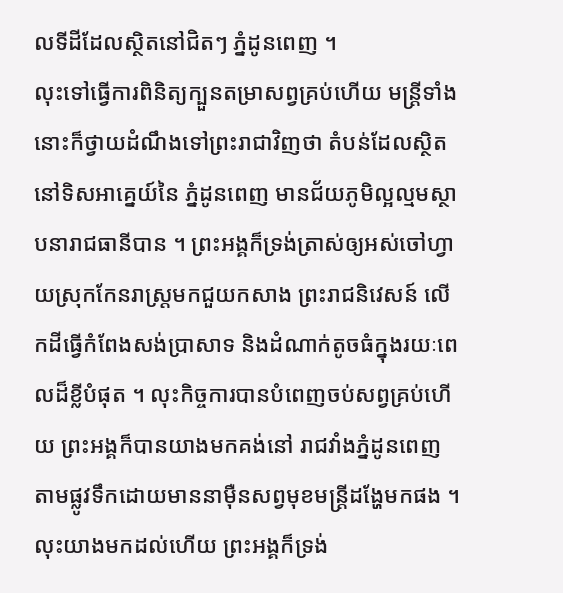លទីដីដែលស្ថិតនៅជិតៗ ភ្នំដូនពេញ ។
លុះទៅធ្វើការពិនិត្យក្បួនតម្រាសព្វគ្រប់ហើយ មន្ត្រីទាំងនោះក៏ថ្វាយដំណឹងទៅព្រះរាជាវិញថា តំបន់ដែលស្ថិតនៅទិសអាគ្នេយ៍នៃ ភ្នំដូនពេញ មានជ័យភូមិល្អល្មមស្ថាបនារាជធានីបាន ។ ព្រះអង្គក៏ទ្រង់ត្រាស់ឲ្យអស់ចៅហ្វាយស្រុកកែនរាស្ត្រមកជួយកសាង ព្រះរាជនិវេសន៍ លើកដីធ្វើកំពែងសង់ប្រាសាទ និងដំណាក់តូចធំក្នុងរយៈពេលដ៏ខ្លីបំផុត ។ លុះកិច្ចការបានបំពេញចប់សព្វគ្រប់ហើយ ព្រះអង្គក៏បានយាងមកគង់នៅ រាជវាំងភ្នំដូនពេញ តាមផ្លូវទឹកដោយមាននាម៉ឺនសព្វមុខមន្ត្រីដង្ហែមកផង ។
លុះយាងមកដល់ហើយ ព្រះអង្គក៏ទ្រង់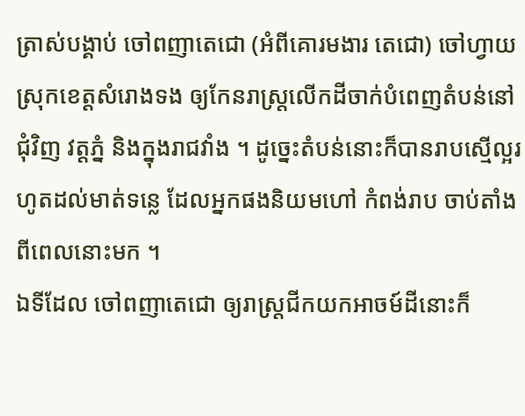ត្រាស់បង្គាប់ ចៅពញាតេជោ (អំពីគោរមងារ តេជោ) ចៅហ្វាយស្រុកខេត្តសំរោងទង ឲ្យកែនរាស្ត្រលើកដីចាក់បំពេញតំបន់នៅជុំវិញ វត្តភ្នំ និងក្នុងរាជវាំង ។ ដូច្នេះតំបន់នោះក៏បានរាបស្មើល្អរហូតដល់មាត់ទន្លេ ដែលអ្នកផងនិយមហៅ កំពង់រាប ចាប់តាំងពីពេលនោះមក ។
ឯទីដែល ចៅពញាតេជោ ឲ្យរាស្ត្រជីកយកអាចម៍ដីនោះក៏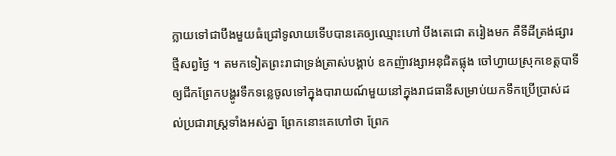ក្លាយទៅជាបឹងមួយធំជ្រៅទូលាយទើបបានគេឲ្យឈ្មោះហៅ បឹងតេជោ តរៀងមក គឺទីដីត្រង់ផ្សារថ្មីសព្វថ្ងៃ ។ តមកទៀតព្រះរាជាទ្រង់ត្រាស់បង្គាប់ ឧកញ៉ាវង្សាអនុជិតផ្លុង ចៅហ្វាយស្រុកខេត្តបាទី ឲ្យជីកព្រែកបង្ហូរទឹកទន្លេចូលទៅក្នុងបារាយណ៍មួយនៅក្នុងរាជធានីសម្រាប់យកទឹកប្រើប្រាស់ដល់ប្រជារាស្ត្រទាំងអស់គ្នា ព្រែកនោះគេហៅថា ព្រែក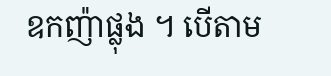ឧកញ៉ាផ្លុង ។ បើតាម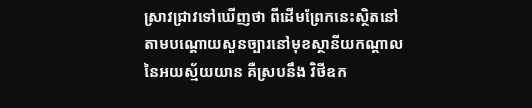ស្រាវជ្រាវទៅឃើញថា ពីដើមព្រែកនេះស្ថិតនៅតាមបណ្ដោយសួនច្បារនៅមុខស្ថានីយកណ្ដាលនៃអយស្ម័យយាន គឺស្របនឹង វិថីឧក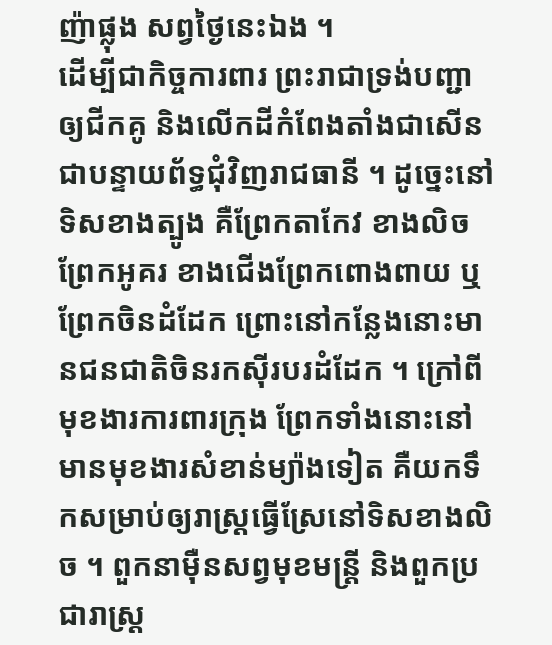ញ៉ាផ្លុង សព្វថ្ងៃនេះឯង ។
ដើម្បីជាកិច្ចការពារ ព្រះរាជាទ្រង់បញ្ជាឲ្យជីកគូ និងលើកដីកំពែងតាំងជាសើនជាបន្ទាយព័ទ្ធជុំវិញរាជធានី ។ ដូច្នេះនៅទិសខាងត្បូង គឺព្រែកតាកែវ ខាងលិចព្រែកអូគរ ខាងជើងព្រែកពោងពាយ ឬព្រែកចិនដំដែក ព្រោះនៅកន្លែងនោះមានជនជាតិចិនរកស៊ីរបរដំដែក ។ ក្រៅពីមុខងារការពារក្រុង ព្រែកទាំងនោះនៅមានមុខងារសំខាន់ម្យ៉ាងទៀត គឺយកទឹកសម្រាប់ឲ្យរាស្ត្រធ្វើស្រែនៅទិសខាងលិច ។ ពួកនាម៉ឺនសព្វមុខមន្ត្រី និងពួកប្រជារាស្ត្រ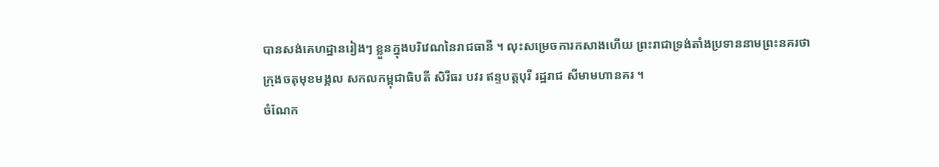បានសង់គេហដ្ឋានរៀងៗ ខ្លួនក្នុងបរិវេណនៃរាជធានី ។ លុះសម្រេចការកសាងហើយ ព្រះរាជាទ្រង់តាំងប្រទាននាមព្រះនគរថា ក្រុងចតុមុខមង្គល សកលកម្ពុជាធិបតី សិរីធរ បវរ ឥន្ទបត្តបុរី រដ្ឋរាជ សីមាមហានគរ ។
ចំណែក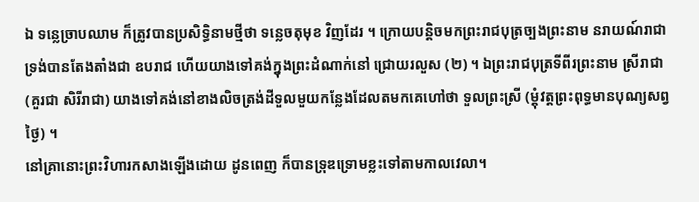ឯ ទន្លេច្រាបឈាម ក៏ត្រូវបានប្រសិទ្ធិនាមថ្មីថា ទន្លេចតុមុខ វិញដែរ ។ ក្រោយបន្តិចមកព្រះរាជបុត្រច្បងព្រះនាម នរាយណ៍រាជា ទ្រង់បានតែងតាំងជា ឧបរាជ ហើយយាងទៅគង់ក្នុងព្រះដំណាក់នៅ ជ្រោយរលួស (២) ។ ឯព្រះរាជបុត្រទីពីរព្រះនាម ស្រីរាជា (គួរជា សិរីរាជា) យាងទៅគង់នៅខាងលិចត្រង់ដីទួលមួយកន្លែងដែលតមកគេហៅថា ទួលព្រះស្រី (ម្ដុំវត្តព្រះពុទ្ធមានបុណ្យសព្វថ្ងៃ) ។
នៅគ្រានោះព្រះវិហារកសាងឡើងដោយ ដូនពេញ ក៏បានទ្រុឌទ្រោមខ្លះទៅតាមកាលវេលា។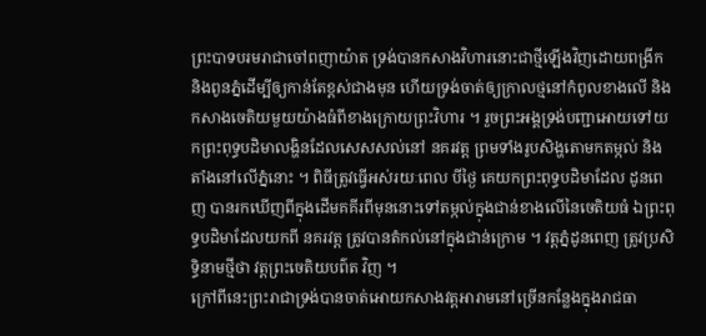ព្រះបាទបរមរាជាចៅពញាយ៉ាត ទ្រង់បានកសាងវិហារនោះជាថ្មីឡើងវិញដោយពង្រីក និងពូនភ្នំដើម្បីឲ្យកាន់តែខ្ពស់ជាងមុន ហើយទ្រង់ចាត់ឲ្យក្រាលថ្មនៅកំពូលខាងលើ និងកសាងចេតិយមួយយ៉ាងធំពីខាងក្រោយព្រះវិហារ ។ រួចព្រះអង្គទ្រង់បញ្ជាអោយទៅយកព្រះពុទ្ធបដិមាលង្ហិនដែលសេសសល់នៅ នគរវត្ត ព្រមទាំងរូបសិង្ហតោមកតម្កល់ និងតាំងនៅលើភ្នំនោះ ។ ពិធីត្រូវធ្វើអស់រយៈពេល បីថ្ងៃ គេយកព្រះពុទ្ធបដិមាដែល ដូនពេញ បានរកឃើញពីក្នុងដើមគគីរពីមុននោះទៅតម្កល់ក្នុងជាន់ខាងលើនៃចេតិយធំ ឯព្រះពុទ្ធបដិមាដែលយកពី នគរវត្ត ត្រូវបានតំកល់នៅក្នុងជាន់ក្រោម ។ វត្តភ្នំដូនពេញ ត្រូវប្រសិទ្ធិនាមថ្មីថា វត្តព្រះចេតិយបព៌ត វិញ ។
ក្រៅពីនេះព្រះរាជាទ្រង់បានចាត់អោយកសាងវត្តអារាមនៅច្រើនកន្លែងក្នុងរាជធា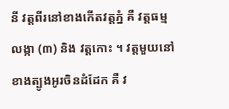នី វត្តពីរនៅខាងកើតវត្តភ្នំ គឺ វត្តធម្មលង្កា (៣) និង វត្តកោះ ។ វត្តមួយនៅខាងត្បូងអូរចិនដំដែក គឺ វ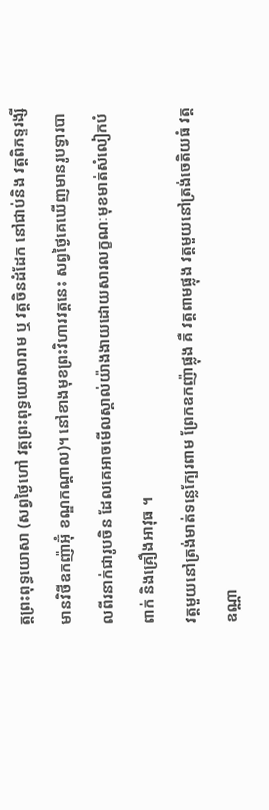ត្តព្រះពុទ្ធយោសា (សព្វថ្ងៃហៅ វត្តព្រះពុទ្ធយោសារាម ឬ វត្តចិនដំដែក នៅជាប់និង វត្តពិភទ្ទរង្សី មានវិថីឧកញ៉ាអ៊ុំ ខណ្ឌកណ្ដាល)។ នៅខាងមុខព្រះវិហារវត្តនេះ សព្វថ្ងៃគេឃើញមានរូបទ្វារបាលពីរនាក់ជារូបចិន ដែលគេអាចមើលស្គាល់យ៉ាងងាយដោយសារលក្ខណៈមុខមាត់សំលៀកបំពាក់ និងគ្រឿងអាវុធ ។
វត្តមួយនៅត្រង់មាត់ទន្លេក្បែរពាម ព្រែកឧកញ៉ាផ្លុង គឺ វត្តពាមផ្លុង វត្តមួយនៅត្រង់ចេតិយធំ វត្តឧណ្ណា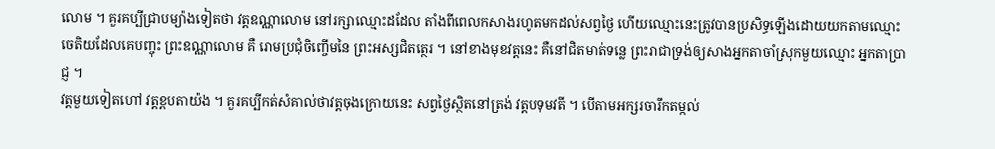លោម ។ គួរគប្បីជ្រាបម្យ៉ាងទៀតថា វត្តឧណ្ណាលោម នៅរក្សាឈ្មោះដដែល តាំងពីពេលកសាងរហូតមកដល់សព្វថ្ងៃ ហើយឈ្មោះនេះត្រូវបានប្រសិទ្ធឡើងដោយយកតាមឈ្មោះចេតិយដែលគេបញ្ចុះ ព្រះឧណ្ណាលោម គឺ រោមប្រជុំចិញ្ចើមនៃ ព្រះអស្សជិតត្ថេរ ។ នៅខាងមុខវត្តនេះ គឺនៅជិតមាត់ទន្លេ ព្រះរាជាទ្រង់ឲ្យសាងអ្នកតាចាំស្រុកមួយឈ្មោះ អ្នកតាប្រាជ្ញ ។
វត្តមួយទៀតហៅ វត្តខ្ពបតាយ៉ង ។ គួរគប្បីកត់សំគាល់ថាវត្តចុងក្រោយនេះ សព្វថ្ងៃស្ថិតនៅត្រង់ វត្តបទុមវតី ។ បើតាមអក្សរចារឹកតម្កល់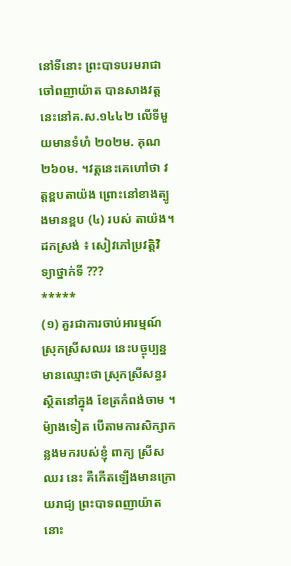នៅទីនោះ ព្រះបាទបរមរាជាចៅពញាយ៉ាត បានសាងវត្តនេះនៅគ.ស.១៤៤២ លើទីមួយមានទំហំ ២០២ម. គុណ ២៦០ម. ។វត្តនេះគេហៅថា វត្តខ្ពបតាយ៉ង ព្រោះនៅខាងត្បូងមានខ្ពប (៤) របស់ តាយ៉ង។
ដកស្រង់ ៖ សៀវភៅប្រវត្តិវិទ្យាថ្នាក់ទី ???
*****
(១) គួរជាការចាប់អារម្មណ៍ ស្រុកស្រីសឈរ នេះបច្ចុប្បន្នមានឈ្មោះថា ស្រុកស្រីសន្ធរ ស្ថិតនៅក្នុង ខែត្រកំពង់ចាម ។ ម៉្យាងទៀត បើតាមការសិក្សាកន្លងមករបស់ខ្ញុំ ពាក្យ ស្រីសឈរ នេះ គឺកើតឡើងមានក្រោយរាជ្យ ព្រះបាទពញាយ៉ាត នោះ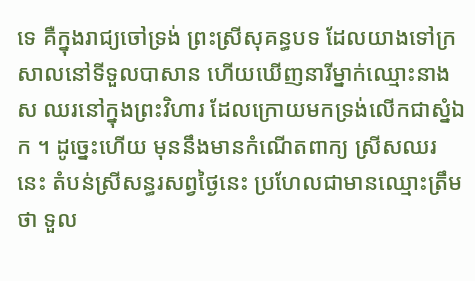ទេ គឺក្នុងរាជ្យចៅទ្រង់ ព្រះស្រីសុគន្ធបទ ដែលយាងទៅក្រសាលនៅទីទួលបាសាន ហើយឃើញនារីម្នាក់ឈ្មោះនាង ស ឈរនៅក្នុងព្រះវិហារ ដែលក្រោយមកទ្រង់លើកជាស្នំឯក ។ ដូច្នេះហើយ មុននឹងមានកំណើតពាក្យ ស្រីសឈរ នេះ តំបន់ស្រីសន្ធរសព្វថ្ងៃនេះ ប្រហែលជាមានឈ្មោះត្រឹមថា ទួល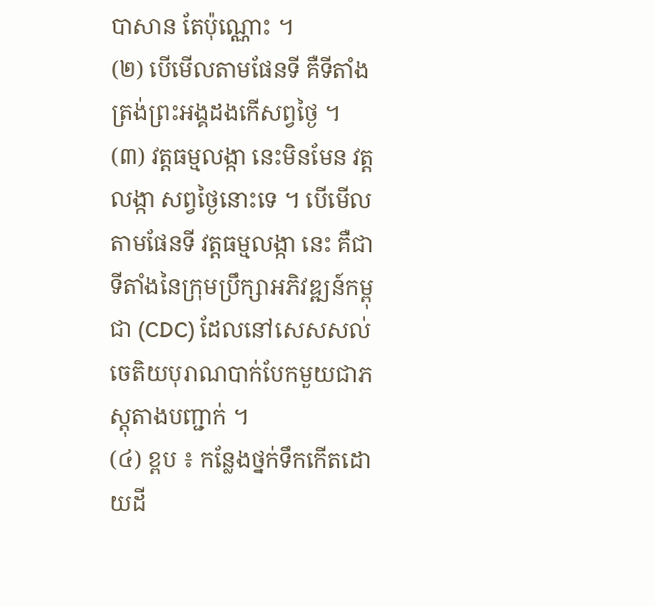បាសាន តែប៉ុណ្ណោះ ។
(២) បើមើលតាមផែនទី គឺទីតាំងត្រង់ព្រះអង្គដងកើសព្វថ្ងៃ ។
(៣) វត្តធម្មលង្កា នេះមិនមែន វត្តលង្កា សព្វថ្ងៃនោះទេ ។ បើមើលតាមផែនទី វត្តធម្មលង្កា នេះ គឺជាទីតាំងនៃក្រុមប្រឹក្សាអភិវឌ្ឍន៍កម្ពុជា (CDC) ដែលនៅសេសសល់ចេតិយបុរាណបាក់បែកមួយជាភស្តុតាងបញ្ជាក់ ។
(៤) ខ្ពប ៖ កន្លែងថ្នក់ទឹកកើតដោយដី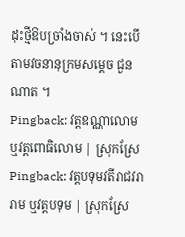ដុះថ្មីឱបច្រាំងចាស់ ។ នេះបើតាមវចនានុក្រមសម្ដេច ជួន ណាត ។
Pingback: វត្តឧណ្ណាលោម ឬវត្តពោធិលោម | ស្រុកស្រែ
Pingback: វត្តបទុមវតីរាជវរារាម ឬវត្តបទុម | ស្រុកស្រែ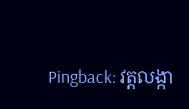Pingback: វត្តលង្កា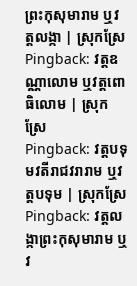ព្រះកុសុមារាម ឬវត្តលង្កា | ស្រុកស្រែ
Pingback: វត្តឧណ្ណាលោម ឬវត្តពោធិលោម | ស្រុកស្រែ
Pingback: វត្តបទុមវតីរាជវរារាម ឬវត្តបទុម | ស្រុកស្រែ
Pingback: វត្តលង្កាព្រះកុសុមារាម ឬវ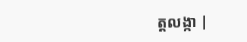ត្តលង្កា |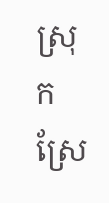ស្រុកស្រែ